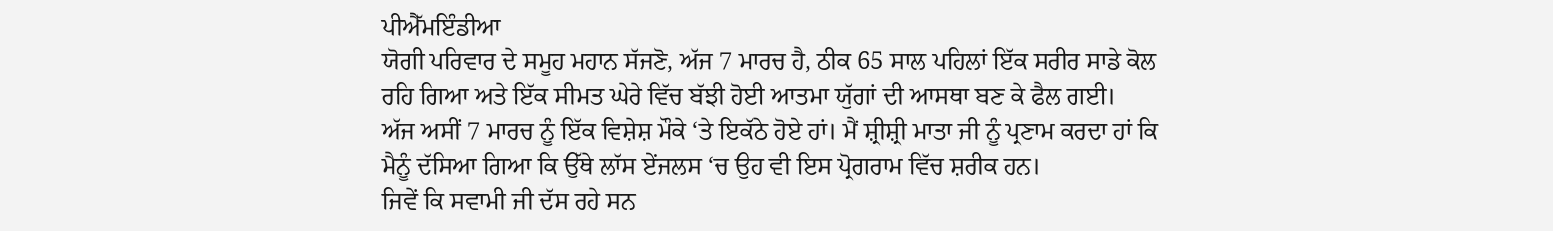ਪੀਐੱਮਇੰਡੀਆ
ਯੋਗੀ ਪਰਿਵਾਰ ਦੇ ਸਮੂਹ ਮਹਾਨ ਸੱਜਣੋ, ਅੱਜ 7 ਮਾਰਚ ਹੈ, ਠੀਕ 65 ਸਾਲ ਪਹਿਲਾਂ ਇੱਕ ਸਰੀਰ ਸਾਡੇ ਕੋਲ ਰਹਿ ਗਿਆ ਅਤੇ ਇੱਕ ਸੀਮਤ ਘੇਰੇ ਵਿੱਚ ਬੱਝੀ ਹੋਈ ਆਤਮਾ ਯੁੱਗਾਂ ਦੀ ਆਸਥਾ ਬਣ ਕੇ ਫੈਲ ਗਈ।
ਅੱਜ ਅਸੀਂ 7 ਮਾਰਚ ਨੂੰ ਇੱਕ ਵਿਸ਼ੇਸ਼ ਮੌਕੇ ‘ਤੇ ਇਕੱਠੇ ਹੋਏ ਹਾਂ। ਮੈਂ ਸ਼੍ਰੀਸ਼੍ਰੀ ਮਾਤਾ ਜੀ ਨੂੰ ਪ੍ਰਣਾਮ ਕਰਦਾ ਹਾਂ ਕਿ ਮੈਨੂੰ ਦੱਸਿਆ ਗਿਆ ਕਿ ਉੱਥੇ ਲਾੱਸ ਏਂਜਲਸ ‘ਚ ਉਹ ਵੀ ਇਸ ਪ੍ਰੋਗਰਾਮ ਵਿੱਚ ਸ਼ਰੀਕ ਹਨ।
ਜਿਵੇਂ ਕਿ ਸਵਾਮੀ ਜੀ ਦੱਸ ਰਹੇ ਸਨ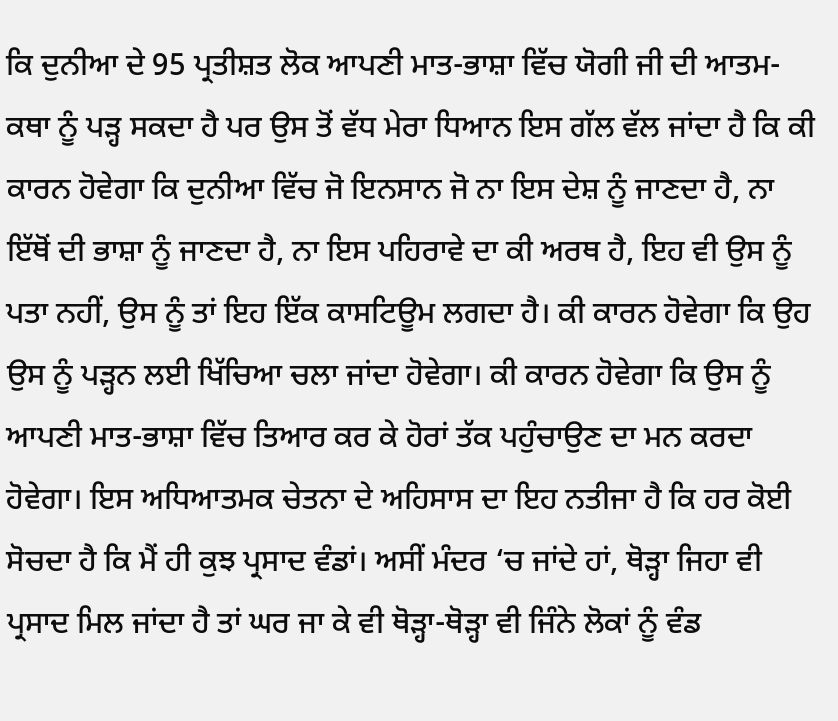ਕਿ ਦੁਨੀਆ ਦੇ 95 ਪ੍ਰਤੀਸ਼ਤ ਲੋਕ ਆਪਣੀ ਮਾਤ-ਭਾਸ਼ਾ ਵਿੱਚ ਯੋਗੀ ਜੀ ਦੀ ਆਤਮ-ਕਥਾ ਨੂੰ ਪੜ੍ਹ ਸਕਦਾ ਹੈ ਪਰ ਉਸ ਤੋਂ ਵੱਧ ਮੇਰਾ ਧਿਆਨ ਇਸ ਗੱਲ ਵੱਲ ਜਾਂਦਾ ਹੈ ਕਿ ਕੀ ਕਾਰਨ ਹੋਵੇਗਾ ਕਿ ਦੁਨੀਆ ਵਿੱਚ ਜੋ ਇਨਸਾਨ ਜੋ ਨਾ ਇਸ ਦੇਸ਼ ਨੂੰ ਜਾਣਦਾ ਹੈ, ਨਾ ਇੱਥੋਂ ਦੀ ਭਾਸ਼ਾ ਨੂੰ ਜਾਣਦਾ ਹੈ, ਨਾ ਇਸ ਪਹਿਰਾਵੇ ਦਾ ਕੀ ਅਰਥ ਹੈ, ਇਹ ਵੀ ਉਸ ਨੂੰ ਪਤਾ ਨਹੀਂ, ਉਸ ਨੂੰ ਤਾਂ ਇਹ ਇੱਕ ਕਾਸਟਿਊਮ ਲਗਦਾ ਹੈ। ਕੀ ਕਾਰਨ ਹੋਵੇਗਾ ਕਿ ਉਹ ਉਸ ਨੂੰ ਪੜ੍ਹਨ ਲਈ ਖਿੱਚਿਆ ਚਲਾ ਜਾਂਦਾ ਹੋਵੇਗਾ। ਕੀ ਕਾਰਨ ਹੋਵੇਗਾ ਕਿ ਉਸ ਨੂੰ ਆਪਣੀ ਮਾਤ-ਭਾਸ਼ਾ ਵਿੱਚ ਤਿਆਰ ਕਰ ਕੇ ਹੋਰਾਂ ਤੱਕ ਪਹੁੰਚਾਉਣ ਦਾ ਮਨ ਕਰਦਾ ਹੋਵੇਗਾ। ਇਸ ਅਧਿਆਤਮਕ ਚੇਤਨਾ ਦੇ ਅਹਿਸਾਸ ਦਾ ਇਹ ਨਤੀਜਾ ਹੈ ਕਿ ਹਰ ਕੋਈ ਸੋਚਦਾ ਹੈ ਕਿ ਮੈਂ ਹੀ ਕੁਝ ਪ੍ਰਸਾਦ ਵੰਡਾਂ। ਅਸੀਂ ਮੰਦਰ ‘ਚ ਜਾਂਦੇ ਹਾਂ, ਥੋੜ੍ਹਾ ਜਿਹਾ ਵੀ ਪ੍ਰਸਾਦ ਮਿਲ ਜਾਂਦਾ ਹੈ ਤਾਂ ਘਰ ਜਾ ਕੇ ਵੀ ਥੋੜ੍ਹਾ-ਥੋੜ੍ਹਾ ਵੀ ਜਿੰਨੇ ਲੋਕਾਂ ਨੂੰ ਵੰਡ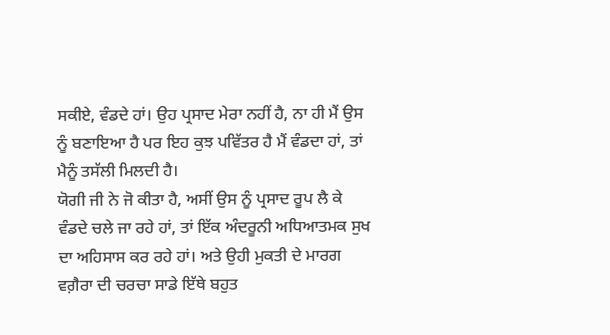ਸਕੀਏ, ਵੰਡਦੇ ਹਾਂ। ਉਹ ਪ੍ਰਸਾਦ ਮੇਰਾ ਨਹੀਂ ਹੈ, ਨਾ ਹੀ ਮੈਂ ਉਸ ਨੂੰ ਬਣਾਇਆ ਹੈ ਪਰ ਇਹ ਕੁਝ ਪਵਿੱਤਰ ਹੈ ਮੈਂ ਵੰਡਦਾ ਹਾਂ, ਤਾਂ ਮੈਨੂੰ ਤਸੱਲੀ ਮਿਲਦੀ ਹੈ।
ਯੋਗੀ ਜੀ ਨੇ ਜੋ ਕੀਤਾ ਹੈ, ਅਸੀਂ ਉਸ ਨੂੰ ਪ੍ਰਸਾਦ ਰੂਪ ਲੈ ਕੇ ਵੰਡਦੇ ਚਲੇ ਜਾ ਰਹੇ ਹਾਂ, ਤਾਂ ਇੱਕ ਅੰਦਰੂਨੀ ਅਧਿਆਤਮਕ ਸੁਖ ਦਾ ਅਹਿਸਾਸ ਕਰ ਰਹੇ ਹਾਂ। ਅਤੇ ਉਹੀ ਮੁਕਤੀ ਦੇ ਮਾਰਗ ਵਗ਼ੈਰਾ ਦੀ ਚਰਚਾ ਸਾਡੇ ਇੱਥੇ ਬਹੁਤ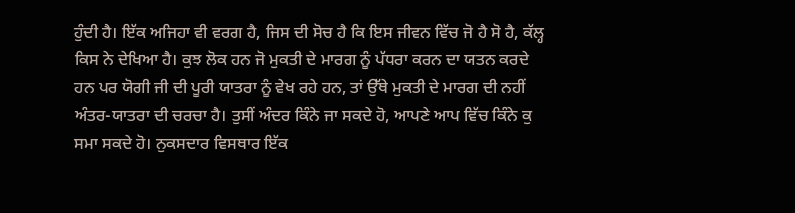ਹੁੰਦੀ ਹੈ। ਇੱਕ ਅਜਿਹਾ ਵੀ ਵਰਗ ਹੈ, ਜਿਸ ਦੀ ਸੋਚ ਹੈ ਕਿ ਇਸ ਜੀਵਨ ਵਿੱਚ ਜੋ ਹੈ ਸੋ ਹੈ, ਕੱਲ੍ਹ ਕਿਸ ਨੇ ਦੇਖਿਆ ਹੈ। ਕੁਝ ਲੋਕ ਹਨ ਜੋ ਮੁਕਤੀ ਦੇ ਮਾਰਗ ਨੂੰ ਪੱਧਰਾ ਕਰਨ ਦਾ ਯਤਨ ਕਰਦੇ ਹਨ ਪਰ ਯੋਗੀ ਜੀ ਦੀ ਪੂਰੀ ਯਾਤਰਾ ਨੂੰ ਵੇਖ ਰਹੇ ਹਨ, ਤਾਂ ਉੱਥੇ ਮੁਕਤੀ ਦੇ ਮਾਰਗ ਦੀ ਨਹੀਂ ਅੰਤਰ-ਯਾਤਰਾ ਦੀ ਚਰਚਾ ਹੈ। ਤੁਸੀਂ ਅੰਦਰ ਕਿੰਨੇ ਜਾ ਸਕਦੇ ਹੋ, ਆਪਣੇ ਆਪ ਵਿੱਚ ਕਿੰਨੇ ਕੁ ਸਮਾ ਸਕਦੇ ਹੋ। ਨੁਕਸਦਾਰ ਵਿਸਥਾਰ ਇੱਕ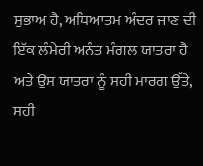ਸੁਭਾਅ ਹੈ, ਅਧਿਆਤਮ ਅੰਦਰ ਜਾਣ ਦੀ ਇੱਕ ਲੰਮੇਰੀ ਅਨੰਤ ਮੰਗਲ ਯਾਤਰਾ ਹੈ ਅਤੇ ਉਸ ਯਾਤਰਾ ਨੂੰ ਸਹੀ ਮਾਰਗ ਉੱਤੇ, ਸਹੀ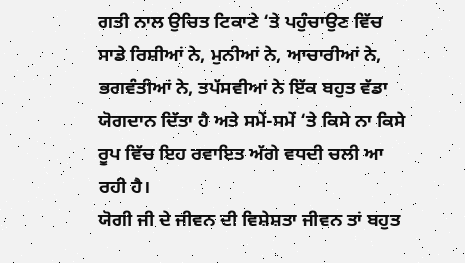ਗਤੀ ਨਾਲ ਉਚਿਤ ਟਿਕਾਣੇ ‘ਤੇ ਪਹੁੰਚਾਉਣ ਵਿੱਚ ਸਾਡੇ ਰਿਸ਼ੀਆਂ ਨੇ, ਮੁਨੀਆਂ ਨੇ, ਆਚਾਰੀਆਂ ਨੇ, ਭਗਵੰਤੀਆਂ ਨੇ, ਤਪੱਸਵੀਆਂ ਨੇ ਇੱਕ ਬਹੁਤ ਵੱਡਾ ਯੋਗਦਾਨ ਦਿੱਤਾ ਹੈ ਅਤੇ ਸਮੇਂ-ਸਮੇਂ ‘ਤੇ ਕਿਸੇ ਨਾ ਕਿਸੇ ਰੂਪ ਵਿੱਚ ਇਹ ਰਵਾਇਤ ਅੱਗੇ ਵਧਦੀ ਚਲੀ ਆ ਰਹੀ ਹੈ।
ਯੋਗੀ ਜੀ ਦੇ ਜੀਵਨ ਦੀ ਵਿਸ਼ੇਸ਼ਤਾ ਜੀਵਨ ਤਾਂ ਬਹੁਤ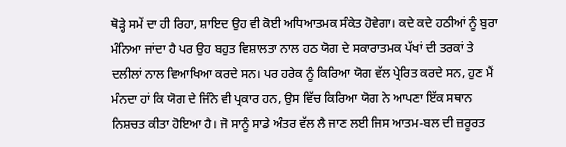ਥੋੜ੍ਹੇ ਸਮੇਂ ਦਾ ਹੀ ਰਿਹਾ, ਸ਼ਾਇਦ ਉਹ ਵੀ ਕੋਈ ਅਧਿਆਤਮਕ ਸੰਕੇਤ ਹੋਵੇਗਾ। ਕਦੇ ਕਦੇ ਹਠੀਆਂ ਨੂੰ ਬੁਰਾ ਮੰਨਿਆ ਜਾਂਦਾ ਹੈ ਪਰ ਉਹ ਬਹੁਤ ਵਿਸ਼ਾਲਤਾ ਨਾਲ ਹਠ ਯੋਗ ਦੇ ਸਕਾਰਾਤਮਕ ਪੱਖਾਂ ਦੀ ਤਰਕਾਂ ਤੇ ਦਲੀਲਾਂ ਨਾਲ ਵਿਆਖਿਆ ਕਰਦੇ ਸਨ। ਪਰ ਹਰੇਕ ਨੂੰ ਕਿਰਿਆ ਯੋਗ ਵੱਲ ਪ੍ਰੇਰਿਤ ਕਰਦੇ ਸਨ, ਹੁਣ ਮੈਂ ਮੰਨਦਾ ਹਾਂ ਕਿ ਯੋਗ ਦੇ ਜਿੰਨੇ ਵੀ ਪ੍ਰਕਾਰ ਹਨ, ਉਸ ਵਿੱਚ ਕਿਰਿਆ ਯੋਗ ਨੇ ਆਪਣਾ ਇੱਕ ਸਥਾਨ ਨਿਸ਼ਚਤ ਕੀਤਾ ਹੋਇਆ ਹੈ। ਜੋ ਸਾਨੂੰ ਸਾਡੇ ਅੰਤਰ ਵੱਲ ਲੈ ਜਾਣ ਲਈ ਜਿਸ ਆਤਮ-ਬਲ ਦੀ ਜ਼ਰੂਰਤ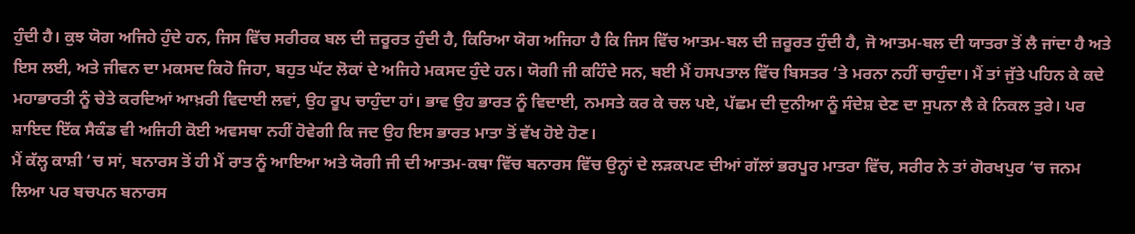ਹੁੰਦੀ ਹੈ। ਕੁਝ ਯੋਗ ਅਜਿਹੇ ਹੁੰਦੇ ਹਨ, ਜਿਸ ਵਿੱਚ ਸਰੀਰਕ ਬਲ ਦੀ ਜ਼ਰੂਰਤ ਹੁੰਦੀ ਹੈ, ਕਿਰਿਆ ਯੋਗ ਅਜਿਹਾ ਹੈ ਕਿ ਜਿਸ ਵਿੱਚ ਆਤਮ-ਬਲ ਦੀ ਜ਼ਰੂਰਤ ਹੁੰਦੀ ਹੈ, ਜੋ ਆਤਮ-ਬਲ ਦੀ ਯਾਤਰਾ ਤੋਂ ਲੈ ਜਾਂਦਾ ਹੈ ਅਤੇ ਇਸ ਲਈ, ਅਤੇ ਜੀਵਨ ਦਾ ਮਕਸਦ ਕਿਹੋ ਜਿਹਾ, ਬਹੁਤ ਘੱਟ ਲੋਕਾਂ ਦੇ ਅਜਿਹੇ ਮਕਸਦ ਹੁੰਦੇ ਹਨ। ਯੋਗੀ ਜੀ ਕਹਿੰਦੇ ਸਨ, ਬਈ ਮੈਂ ਹਸਪਤਾਲ ਵਿੱਚ ਬਿਸਤਰ ‘ਤੇ ਮਰਨਾ ਨਹੀਂ ਚਾਹੁੰਦਾ। ਮੈਂ ਤਾਂ ਜੁੱਤੇ ਪਹਿਨ ਕੇ ਕਦੇ ਮਹਾਭਾਰਤੀ ਨੂੰ ਚੇਤੇ ਕਰਦਿਆਂ ਆਖ਼ਰੀ ਵਿਦਾਈ ਲਵਾਂ, ਉਹ ਰੂਪ ਚਾਹੁੰਦਾ ਹਾਂ। ਭਾਵ ਉਹ ਭਾਰਤ ਨੂੰ ਵਿਦਾਈ, ਨਮਸਤੇ ਕਰ ਕੇ ਚਲ ਪਏ, ਪੱਛਮ ਦੀ ਦੁਨੀਆ ਨੂੰ ਸੰਦੇਸ਼ ਦੇਣ ਦਾ ਸੁਪਨਾ ਲੈ ਕੇ ਨਿਕਲ ਤੁਰੇ। ਪਰ ਸ਼ਾਇਦ ਇੱਕ ਸੈਕੰਡ ਵੀ ਅਜਿਹੀ ਕੋਈ ਅਵਸਥਾ ਨਹੀਂ ਹੋਵੇਗੀ ਕਿ ਜਦ ਉਹ ਇਸ ਭਾਰਤ ਮਾਤਾ ਤੋਂ ਵੱਖ ਹੋਏ ਹੋਣ।
ਮੈਂ ਕੱਲ੍ਹ ਕਾਸ਼ੀ ‘ਚ ਸਾਂ, ਬਨਾਰਸ ਤੋਂ ਹੀ ਮੈਂ ਰਾਤ ਨੂੰ ਆਇਆ ਅਤੇ ਯੋਗੀ ਜੀ ਦੀ ਆਤਮ-ਕਥਾ ਵਿੱਚ ਬਨਾਰਸ ਵਿੱਚ ਉਨ੍ਹਾਂ ਦੇ ਲੜਕਪਣ ਦੀਆਂ ਗੱਲਾਂ ਭਰਪੂਰ ਮਾਤਰਾ ਵਿੱਚ, ਸਰੀਰ ਨੇ ਤਾਂ ਗੋਰਖਪੁਰ ‘ਚ ਜਨਮ ਲਿਆ ਪਰ ਬਚਪਨ ਬਨਾਰਸ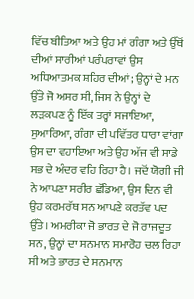ਵਿੱਚ ਬੀਤਿਆ ਅਤੇ ਉਹ ਮਾਂ ਗੰਗਾ ਅਤੇ ਉੱਥੋਂ ਦੀਆਂ ਸਾਰੀਆਂ ਪਰੰਪਰਾਵਾਂ ਉਸ ਅਧਿਆਤਮਕ ਸ਼ਹਿਰ ਦੀਆਂ; ਉਨ੍ਹਾਂ ਦੇ ਮਨ ਉੱਤੇ ਜੋ ਅਸਰ ਸੀ, ਜਿਸ ਨੇ ਉਨ੍ਹਾਂ ਦੇ ਲੜਕਪਣ ਨੂੰ ਇੱਕ ਤਰ੍ਹਾਂ ਸਜਾਇਆ, ਸੁਆਰਿਆ, ਗੰਗਾ ਦੀ ਪਵਿੱਤਰ ਧਾਰਾ ਵਾਂਗਾ ਉਸ ਦਾ ਵਹਾਇਆ ਅਤੇ ਉਹ ਅੱਜ ਵੀ ਸਾਡੇ ਸਭ ਦੇ ਅੰਦਰ ਵਹਿ ਰਿਹਾ ਹੈ। ਜਦੋਂ ਯੋਗੀ ਜੀ ਨੇ ਆਪਣਾ ਸਰੀਰ ਛੱਡਿਆ, ਉਸ ਦਿਨ ਵੀ ਉਹ ਕਰਮਰੱਥ ਸਨ ਆਪਣੇ ਕਰਤੱਵ ਪਦ ਉੱਤੇ। ਅਮਰੀਕਾ ਜੋ ਭਾਰਤ ਦੇ ਜੋ ਰਾਜਦੂਤ ਸਨ, ਉਨ੍ਹਾਂ ਦਾ ਸਨਮਾਨ ਸਮਾਰੋਹ ਚਲ ਰਿਹਾ ਸੀ ਅਤੇ ਭਾਰਤ ਦੇ ਸਨਮਾਨ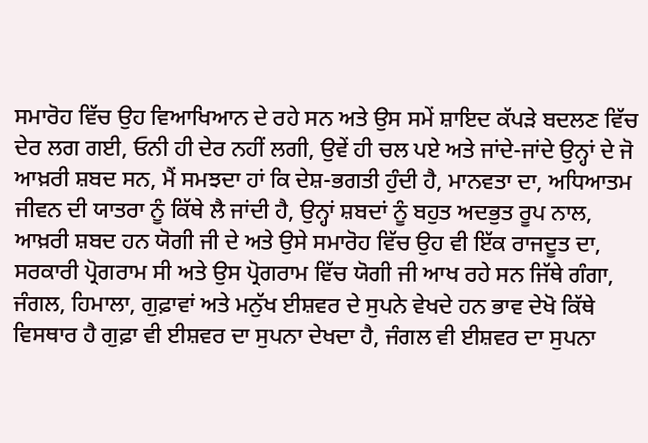ਸਮਾਰੋਹ ਵਿੱਚ ਉਹ ਵਿਆਖਿਆਨ ਦੇ ਰਹੇ ਸਨ ਅਤੇ ਉਸ ਸਮੇਂ ਸ਼ਾਇਦ ਕੱਪੜੇ ਬਦਲਣ ਵਿੱਚ ਦੇਰ ਲਗ ਗਈ, ਓਨੀ ਹੀ ਦੇਰ ਨਹੀਂ ਲਗੀ, ਉਵੇਂ ਹੀ ਚਲ ਪਏ ਅਤੇ ਜਾਂਦੇ-ਜਾਂਦੇ ਉਨ੍ਹਾਂ ਦੇ ਜੋ ਆਖ਼ਰੀ ਸ਼ਬਦ ਸਨ, ਮੈਂ ਸਮਝਦਾ ਹਾਂ ਕਿ ਦੇਸ਼-ਭਗਤੀ ਹੁੰਦੀ ਹੈ, ਮਾਨਵਤਾ ਦਾ, ਅਧਿਆਤਮ ਜੀਵਨ ਦੀ ਯਾਤਰਾ ਨੂੰ ਕਿੱਥੇ ਲੈ ਜਾਂਦੀ ਹੈ, ਉਨ੍ਹਾਂ ਸ਼ਬਦਾਂ ਨੂੰ ਬਹੁਤ ਅਦਭੁਤ ਰੂਪ ਨਾਲ, ਆਖ਼ਰੀ ਸ਼ਬਦ ਹਨ ਯੋਗੀ ਜੀ ਦੇ ਅਤੇ ਉਸੇ ਸਮਾਰੋਹ ਵਿੱਚ ਉਹ ਵੀ ਇੱਕ ਰਾਜਦੂਤ ਦਾ, ਸਰਕਾਰੀ ਪ੍ਰੋਗਰਾਮ ਸੀ ਅਤੇ ਉਸ ਪ੍ਰੋਗਰਾਮ ਵਿੱਚ ਯੋਗੀ ਜੀ ਆਖ ਰਹੇ ਸਨ ਜਿੱਥੇ ਗੰਗਾ, ਜੰਗਲ, ਹਿਮਾਲਾ, ਗੁਫ਼ਾਵਾਂ ਅਤੇ ਮਨੁੱਖ ਈਸ਼ਵਰ ਦੇ ਸੁਪਨੇ ਵੇਖਦੇ ਹਨ ਭਾਵ ਦੇਖੋ ਕਿੱਥੇ ਵਿਸਥਾਰ ਹੈ ਗੁਫ਼ਾ ਵੀ ਈਸ਼ਵਰ ਦਾ ਸੁਪਨਾ ਦੇਖਦਾ ਹੈ, ਜੰਗਲ ਵੀ ਈਸ਼ਵਰ ਦਾ ਸੁਪਨਾ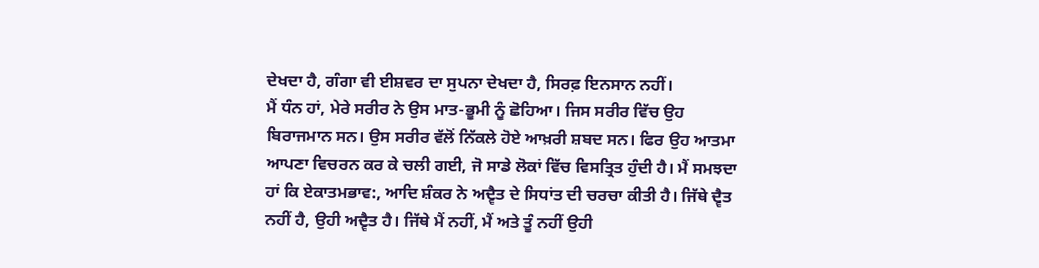ਦੇਖਦਾ ਹੈ, ਗੰਗਾ ਵੀ ਈਸ਼ਵਰ ਦਾ ਸੁਪਨਾ ਦੇਖਦਾ ਹੈ, ਸਿਰਫ਼ ਇਨਸਾਨ ਨਹੀਂ।
ਮੈਂ ਧੰਨ ਹਾਂ, ਮੇਰੇ ਸਰੀਰ ਨੇ ਉਸ ਮਾਤ-ਭੂਮੀ ਨੂੰ ਛੋਹਿਆ। ਜਿਸ ਸਰੀਰ ਵਿੱਚ ਉਹ ਬਿਰਾਜਮਾਨ ਸਨ। ਉਸ ਸਰੀਰ ਵੱਲੋਂ ਨਿੱਕਲੇ ਹੋਏ ਆਖ਼ਰੀ ਸ਼ਬਦ ਸਨ। ਫਿਰ ਉਹ ਆਤਮਾ ਆਪਣਾ ਵਿਚਰਨ ਕਰ ਕੇ ਚਲੀ ਗਈ, ਜੋ ਸਾਡੇ ਲੋਕਾਂ ਵਿੱਚ ਵਿਸਤ੍ਰਿਤ ਹੁੰਦੀ ਹੈ। ਮੈਂ ਸਮਝਦਾ ਹਾਂ ਕਿ ਏਕਾਤਮਭਾਵ:, ਆਦਿ ਸ਼ੰਕਰ ਨੇ ਅਦ੍ਵੈਤ ਦੇ ਸਿਧਾਂਤ ਦੀ ਚਰਚਾ ਕੀਤੀ ਹੈ। ਜਿੱਥੇ ਦ੍ਵੈਤ ਨਹੀਂ ਹੈ, ਉਹੀ ਅਦ੍ਵੈਤ ਹੈ। ਜਿੱਥੇ ਮੈਂ ਨਹੀਂ, ਮੈਂ ਅਤੇ ਤੂੰ ਨਹੀਂ ਉਹੀ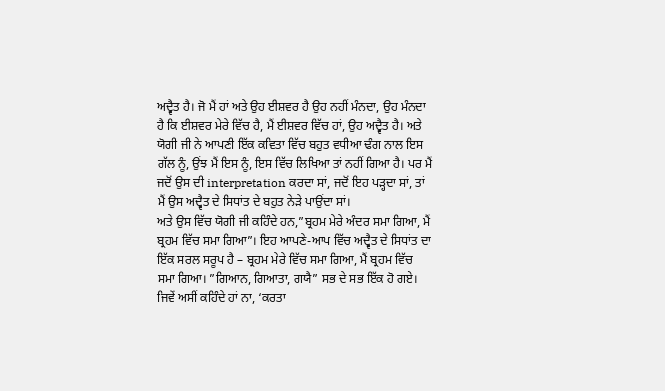ਅਦ੍ਵੈਤ ਹੈ। ਜੋ ਮੈਂ ਹਾਂ ਅਤੇ ਉਹ ਈਸ਼ਵਰ ਹੈ ਉਹ ਨਹੀਂ ਮੰਨਦਾ, ਉਹ ਮੰਨਦਾ ਹੈ ਕਿ ਈਸ਼ਵਰ ਮੇਰੇ ਵਿੱਚ ਹੈ, ਮੈਂ ਈਸ਼ਵਰ ਵਿੱਚ ਹਾਂ, ਉਹ ਅਦ੍ਵੈਤ ਹੈ। ਅਤੇ ਯੋਗੀ ਜੀ ਨੇ ਆਪਣੀ ਇੱਕ ਕਵਿਤਾ ਵਿੱਚ ਬਹੁਤ ਵਧੀਆ ਢੰਗ ਨਾਲ ਇਸ ਗੱਲ ਨੂੰ, ਉਂਝ ਮੈਂ ਇਸ ਨੂੰ, ਇਸ ਵਿੱਚ ਲਿਖਿਆ ਤਾਂ ਨਹੀਂ ਗਿਆ ਹੈ। ਪਰ ਮੈਂ ਜਦੋਂ ਉਸ ਦੀ interpretation ਕਰਦਾ ਸਾਂ, ਜਦੋਂ ਇਹ ਪੜ੍ਹਦਾ ਸਾਂ, ਤਾਂ ਮੈਂ ਉਸ ਅਦ੍ਵੈਤ ਦੇ ਸਿਧਾਂਤ ਦੇ ਬਹੁਤ ਨੇੜੇ ਪਾਉਂਦਾ ਸਾਂ।
ਅਤੇ ਉਸ ਵਿੱਚ ਯੋਗੀ ਜੀ ਕਹਿੰਦੇ ਹਨ,”ਬ੍ਰਹਮ ਮੇਰੇ ਅੰਦਰ ਸਮਾ ਗਿਆ, ਮੈਂ ਬ੍ਰਹਮ ਵਿੱਚ ਸਮਾ ਗਿਆ”। ਇਹ ਆਪਣੇ-ਆਪ ਵਿੱਚ ਅਦ੍ਵੈਤ ਦੇ ਸਿਧਾਂਤ ਦਾ ਇੱਕ ਸਰਲ ਸਰੂਪ ਹੈ – ਬ੍ਰਹਮ ਮੇਰੇ ਵਿੱਚ ਸਮਾ ਗਿਆ, ਮੈਂ ਬ੍ਰਹਮ ਵਿੱਚ ਸਮਾ ਗਿਆ। ”ਗਿਆਨ, ਗਿਆਤਾ, ਗਯੈ” ਸਭ ਦੇ ਸਭ ਇੱਕ ਹੋ ਗਏ। ਜਿਵੇਂ ਅਸੀਂ ਕਹਿੰਦੇ ਹਾਂ ਨਾ, ‘ਕਰਤਾ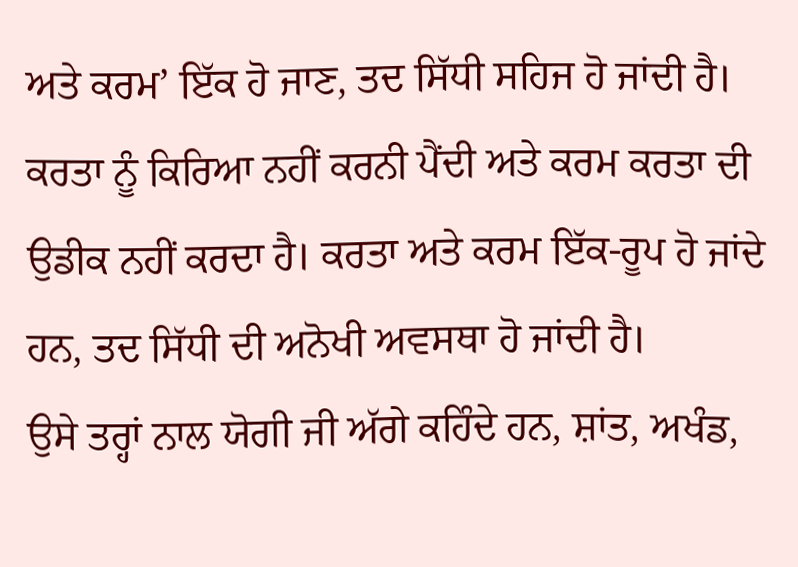ਅਤੇ ਕਰਮ’ ਇੱਕ ਹੋ ਜਾਣ, ਤਦ ਸਿੱਧੀ ਸਹਿਜ ਹੋ ਜਾਂਦੀ ਹੈ। ਕਰਤਾ ਨੂੰ ਕਿਰਿਆ ਨਹੀਂ ਕਰਨੀ ਪੈਂਦੀ ਅਤੇ ਕਰਮ ਕਰਤਾ ਦੀ ਉਡੀਕ ਨਹੀਂ ਕਰਦਾ ਹੈ। ਕਰਤਾ ਅਤੇ ਕਰਮ ਇੱਕ-ਰੂਪ ਹੋ ਜਾਂਦੇ ਹਨ, ਤਦ ਸਿੱਧੀ ਦੀ ਅਨੋਖੀ ਅਵਸਥਾ ਹੋ ਜਾਂਦੀ ਹੈ।
ਉਸੇ ਤਰ੍ਹਾਂ ਨਾਲ ਯੋਗੀ ਜੀ ਅੱਗੇ ਕਹਿੰਦੇ ਹਨ, ਸ਼ਾਂਤ, ਅਖੰਡ,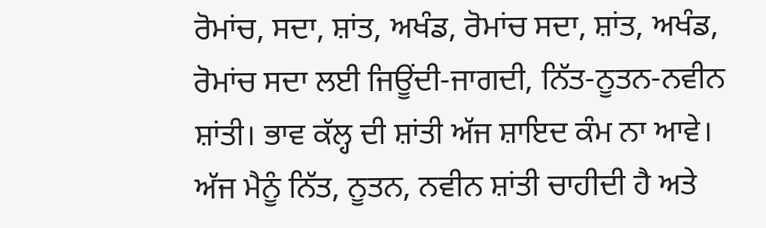ਰੋਮਾਂਚ, ਸਦਾ, ਸ਼ਾਂਤ, ਅਖੰਡ, ਰੋਮਾਂਚ ਸਦਾ, ਸ਼ਾਂਤ, ਅਖੰਡ, ਰੋਮਾਂਚ ਸਦਾ ਲਈ ਜਿਊਂਦੀ-ਜਾਗਦੀ, ਨਿੱਤ-ਨੂਤਨ-ਨਵੀਨ ਸ਼ਾਂਤੀ। ਭਾਵ ਕੱਲ੍ਹ ਦੀ ਸ਼ਾਂਤੀ ਅੱਜ ਸ਼ਾਇਦ ਕੰਮ ਨਾ ਆਵੇ। ਅੱਜ ਮੈਨੂੰ ਨਿੱਤ, ਨੂਤਨ, ਨਵੀਨ ਸ਼ਾਂਤੀ ਚਾਹੀਦੀ ਹੈ ਅਤੇ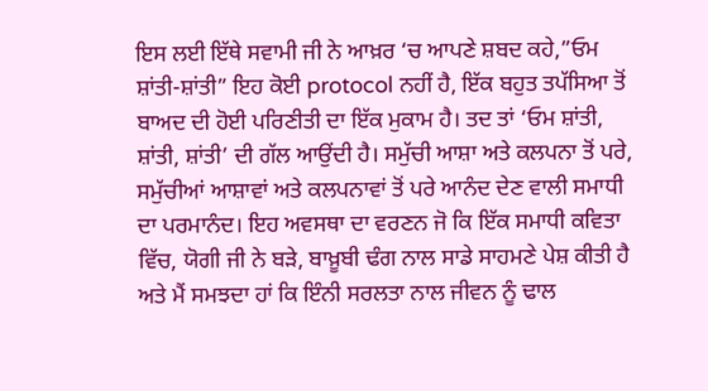ਇਸ ਲਈ ਇੱਥੇ ਸਵਾਮੀ ਜੀ ਨੇ ਆਖ਼ਰ ‘ਚ ਆਪਣੇ ਸ਼ਬਦ ਕਹੇ,”ਓਮ ਸ਼ਾਂਤੀ-ਸ਼ਾਂਤੀ” ਇਹ ਕੋਈ protocol ਨਹੀਂ ਹੈ, ਇੱਕ ਬਹੁਤ ਤਪੱਸਿਆ ਤੋਂ ਬਾਅਦ ਦੀ ਹੋਈ ਪਰਿਣੀਤੀ ਦਾ ਇੱਕ ਮੁਕਾਮ ਹੈ। ਤਦ ਤਾਂ ‘ਓਮ ਸ਼ਾਂਤੀ, ਸ਼ਾਂਤੀ, ਸ਼ਾਂਤੀ’ ਦੀ ਗੱਲ ਆਉਂਦੀ ਹੈ। ਸਮੁੱਚੀ ਆਸ਼ਾ ਅਤੇ ਕਲਪਨਾ ਤੋਂ ਪਰੇ, ਸਮੁੱਚੀਆਂ ਆਸ਼ਾਵਾਂ ਅਤੇ ਕਲਪਨਾਵਾਂ ਤੋਂ ਪਰੇ ਆਨੰਦ ਦੇਣ ਵਾਲੀ ਸਮਾਧੀ ਦਾ ਪਰਮਾਨੰਦ। ਇਹ ਅਵਸਥਾ ਦਾ ਵਰਣਨ ਜੋ ਕਿ ਇੱਕ ਸਮਾਧੀ ਕਵਿਤਾ ਵਿੱਚ, ਯੋਗੀ ਜੀ ਨੇ ਬੜੇ, ਬਾਖ਼ੂਬੀ ਢੰਗ ਨਾਲ ਸਾਡੇ ਸਾਹਮਣੇ ਪੇਸ਼ ਕੀਤੀ ਹੈ ਅਤੇ ਮੈਂ ਸਮਝਦਾ ਹਾਂ ਕਿ ਇੰਨੀ ਸਰਲਤਾ ਨਾਲ ਜੀਵਨ ਨੂੰ ਢਾਲ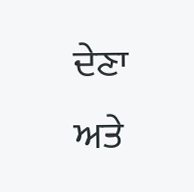ਦੇਣਾ ਅਤੇ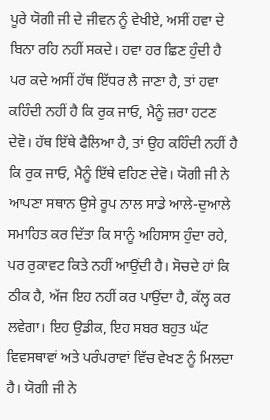ਪੂਰੇ ਯੋਗੀ ਜੀ ਦੇ ਜੀਵਨ ਨੂੰ ਵੇਖੀਏ, ਅਸੀਂ ਹਵਾ ਦੇ ਬਿਨਾ ਰਹਿ ਨਹੀਂ ਸਕਦੇ। ਹਵਾ ਹਰ ਛਿਣ ਹੁੰਦੀ ਹੈ ਪਰ ਕਦੇ ਅਸੀਂ ਹੱਥ ਇੱਧਰ ਲੈ ਜਾਣਾ ਹੈ, ਤਾਂ ਹਵਾ ਕਹਿੰਦੀ ਨਹੀਂ ਹੈ ਕਿ ਰੁਕ ਜਾਓ, ਮੈਨੂੰ ਜ਼ਰਾ ਹਟਣ ਦੇਵੋ। ਹੱਥ ਇੱਥੇ ਫੈਲਿਆ ਹੈ, ਤਾਂ ਉਹ ਕਹਿੰਦੀ ਨਹੀਂ ਹੈ ਕਿ ਰੁਕ ਜਾਓ, ਮੈਨੂੰ ਇੱਥੇ ਵਹਿਣ ਦੇਵੋ। ਯੋਗੀ ਜੀ ਨੇ ਆਪਣਾ ਸਥਾਨ ਉਸੇ ਰੂਪ ਨਾਲ ਸਾਡੇ ਆਲੇ-ਦੁਆਲੇ ਸਮਾਹਿਤ ਕਰ ਦਿੱਤਾ ਕਿ ਸਾਨੂੰ ਅਹਿਸਾਸ ਹੁੰਦਾ ਰਹੇ, ਪਰ ਰੁਕਾਵਟ ਕਿਤੇ ਨਹੀਂ ਆਉਂਦੀ ਹੈ। ਸੋਚਦੇ ਹਾਂ ਕਿ ਠੀਕ ਹੈ, ਅੱਜ ਇਹ ਨਹੀਂ ਕਰ ਪਾਉਂਦਾ ਹੈ, ਕੱਲ੍ਹ ਕਰ ਲਵੇਗਾ। ਇਹ ਉਡੀਕ, ਇਹ ਸਬਰ ਬਹੁਤ ਘੱਟ ਵਿਵਸਥਾਵਾਂ ਅਤੇ ਪਰੰਪਰਾਵਾਂ ਵਿੱਚ ਵੇਖਣ ਨੂੰ ਮਿਲਦਾ ਹੈ। ਯੋਗੀ ਜੀ ਨੇ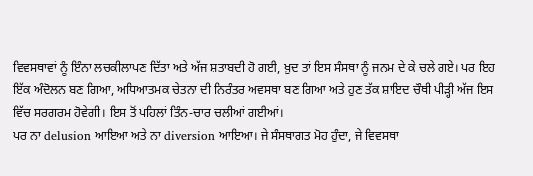ਵਿਵਸਥਾਵਾਂ ਨੂੰ ਇੰਨਾ ਲਚਕੀਲਾਪਣ ਦਿੱਤਾ ਅਤੇ ਅੱਜ ਸ਼ਤਾਬਦੀ ਹੋ ਗਈ, ਖ਼ੁਦ ਤਾਂ ਇਸ ਸੰਸਥਾ ਨੂੰ ਜਨਮ ਦੇ ਕੇ ਚਲੇ ਗਏ। ਪਰ ਇਹ ਇੱਕ ਅੰਦੋਲਨ ਬਣ ਗਿਆ, ਅਧਿਆਤਮਕ ਚੇਤਨਾ ਦੀ ਨਿਰੰਤਰ ਅਵਸਥਾ ਬਣ ਗਿਆ ਅਤੇ ਹੁਣ ਤੱਕ ਸ਼ਾਇਦ ਚੌਥੀ ਪੀੜ੍ਹੀ ਅੱਜ ਇਸ ਵਿੱਚ ਸਰਗਰਮ ਹੋਵੇਗੀ। ਇਸ ਤੋਂ ਪਹਿਲਾਂ ਤਿੰਨ-ਚਾਰ ਚਲੀਆਂ ਗਈਆਂ।
ਪਰ ਨਾ delusion ਆਇਆ ਅਤੇ ਨਾ diversion ਆਇਆ। ਜੇ ਸੰਸਥਾਗਤ ਮੋਹ ਹੁੰਦਾ, ਜੇ ਵਿਵਸਥਾ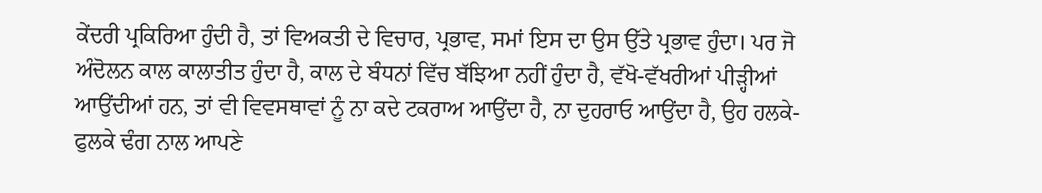ਕੇਂਦਰੀ ਪ੍ਰਕਿਰਿਆ ਹੁੰਦੀ ਹੈ, ਤਾਂ ਵਿਅਕਤੀ ਦੇ ਵਿਚਾਰ, ਪ੍ਰਭਾਵ, ਸਮਾਂ ਇਸ ਦਾ ਉਸ ਉੱਤੇ ਪ੍ਰਭਾਵ ਹੁੰਦਾ। ਪਰ ਜੋ ਅੰਦੋਲਨ ਕਾਲ ਕਾਲਾਤੀਤ ਹੁੰਦਾ ਹੈ, ਕਾਲ ਦੇ ਬੰਧਨਾਂ ਵਿੱਚ ਬੱਝਿਆ ਨਹੀਂ ਹੁੰਦਾ ਹੈ, ਵੱਖੋ-ਵੱਖਰੀਆਂ ਪੀੜ੍ਹੀਆਂ ਆਉਂਦੀਆਂ ਹਨ, ਤਾਂ ਵੀ ਵਿਵਸਥਾਵਾਂ ਨੂੰ ਨਾ ਕਦੇ ਟਕਰਾਅ ਆਉਂਦਾ ਹੈ, ਨਾ ਦੁਹਰਾਓ ਆਉਂਦਾ ਹੈ, ਉਹ ਹਲਕੇ-ਫੁਲਕੇ ਢੰਗ ਨਾਲ ਆਪਣੇ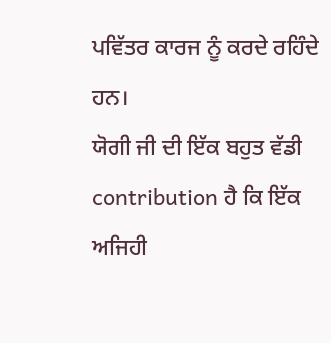ਪਵਿੱਤਰ ਕਾਰਜ ਨੂੰ ਕਰਦੇ ਰਹਿੰਦੇ ਹਨ।
ਯੋਗੀ ਜੀ ਦੀ ਇੱਕ ਬਹੁਤ ਵੱਡੀ contribution ਹੈ ਕਿ ਇੱਕ ਅਜਿਹੀ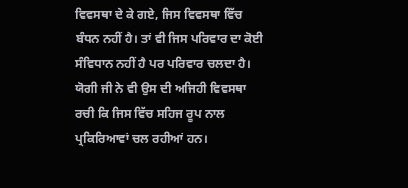ਵਿਵਸਥਾ ਦੇ ਕੇ ਗਏ, ਜਿਸ ਵਿਵਸਥਾ ਵਿੱਚ ਬੰਧਨ ਨਹੀਂ ਹੈ। ਤਾਂ ਵੀ ਜਿਸ ਪਰਿਵਾਰ ਦਾ ਕੋਈ ਸੰਵਿਧਾਨ ਨਹੀਂ ਹੈ ਪਰ ਪਰਿਵਾਰ ਚਲਦਾ ਹੈ। ਯੋਗੀ ਜੀ ਨੇ ਵੀ ਉਸ ਦੀ ਅਜਿਹੀ ਵਿਵਸਥਾ ਰਚੀ ਕਿ ਜਿਸ ਵਿੱਚ ਸਹਿਜ ਰੂਪ ਨਾਲ ਪ੍ਰਕਿਰਿਆਵਾਂ ਚਲ ਰਹੀਆਂ ਹਨ।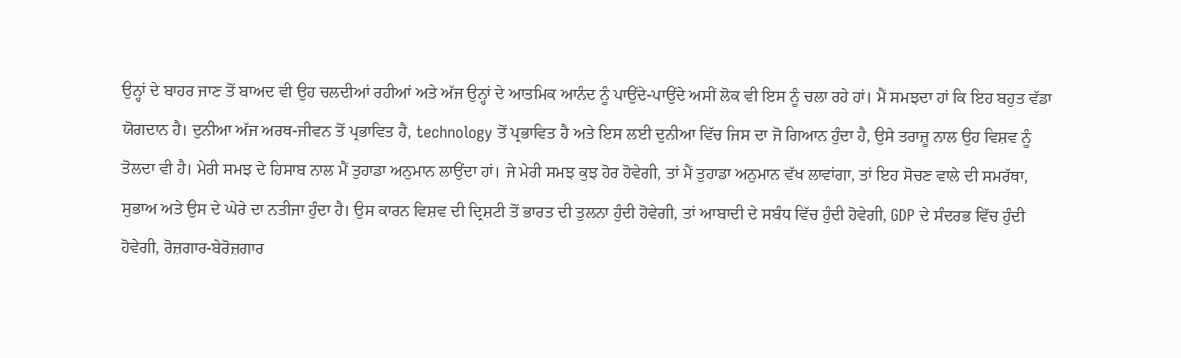ਉਨ੍ਹਾਂ ਦੇ ਬਾਹਰ ਜਾਣ ਤੋਂ ਬਾਅਦ ਵੀ ਉਹ ਚਲਦੀਆਂ ਰਹੀਆਂ ਅਤੇ ਅੱਜ ਉਨ੍ਹਾਂ ਦੇ ਆਤਮਿਕ ਆਨੰਦ ਨੂੰ ਪਾਉਂਦੇ-ਪਾਉਂਦੇ ਅਸੀਂ ਲੋਕ ਵੀ ਇਸ ਨੂੰ ਚਲਾ ਰਹੇ ਹਾਂ। ਮੈਂ ਸਮਝਦਾ ਹਾਂ ਕਿ ਇਹ ਬਹੁਤ ਵੱਡਾ ਯੋਗਦਾਨ ਹੈ। ਦੁਨੀਆ ਅੱਜ ਅਰਥ-ਜੀਵਨ ਤੋਂ ਪ੍ਰਭਾਵਿਤ ਹੈ, technology ਤੋਂ ਪ੍ਰਭਾਵਿਤ ਹੈ ਅਤੇ ਇਸ ਲਈ ਦੁਨੀਆ ਵਿੱਚ ਜਿਸ ਦਾ ਜੋ ਗਿਆਨ ਹੁੰਦਾ ਹੈ, ਉਸੇ ਤਰਾਜ਼ੂ ਨਾਲ ਉਹ ਵਿਸ਼ਵ ਨੂੰ ਤੋਲਦਾ ਵੀ ਹੈ। ਮੇਰੀ ਸਮਝ ਦੇ ਹਿਸਾਬ ਨਾਲ ਮੈਂ ਤੁਹਾਡਾ ਅਨੁਮਾਨ ਲਾਉਂਦਾ ਹਾਂ। ਜੇ ਮੇਰੀ ਸਮਝ ਕੁਝ ਹੋਰ ਹੋਵੇਗੀ, ਤਾਂ ਮੈਂ ਤੁਹਾਡਾ ਅਨੁਮਾਨ ਵੱਖ ਲਾਵਾਂਗਾ, ਤਾਂ ਇਹ ਸੋਚਣ ਵਾਲੇ ਦੀ ਸਮਰੱਥਾ, ਸੁਭਾਅ ਅਤੇ ਉਸ ਦੇ ਘੇਰੇ ਦਾ ਨਤੀਜਾ ਹੁੰਦਾ ਹੈ। ਉਸ ਕਾਰਨ ਵਿਸ਼ਵ ਦੀ ਦ੍ਰਿਸ਼ਟੀ ਤੋਂ ਭਾਰਤ ਦੀ ਤੁਲਨਾ ਹੁੰਦੀ ਹੋਵੇਗੀ, ਤਾਂ ਆਬਾਦੀ ਦੇ ਸਬੰਧ ਵਿੱਚ ਹੁੰਦੀ ਹੋਵੇਗੀ, GDP ਦੇ ਸੰਦਰਭ ਵਿੱਚ ਹੁੰਦੀ ਹੋਵੇਗੀ, ਰੋਜ਼ਗਾਰ-ਬੇਰੋਜ਼ਗਾਰ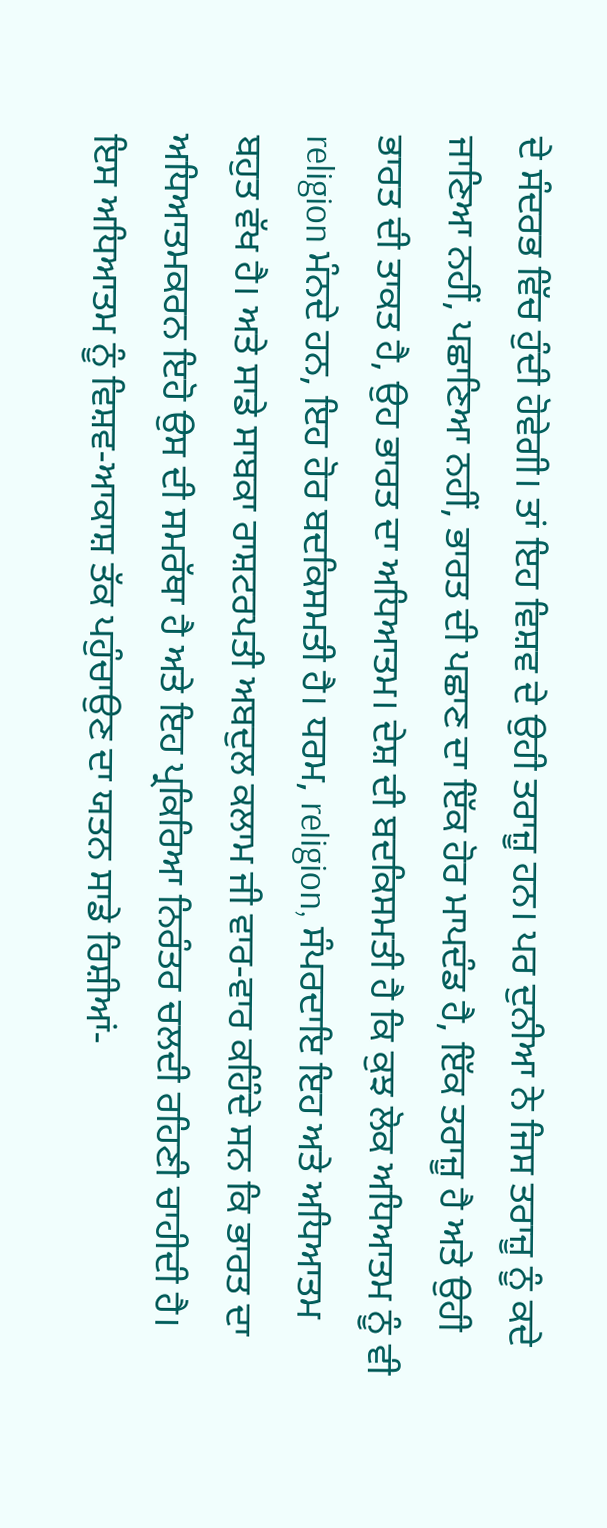ਦੇ ਸੰਦਰਭ ਵਿੱਚ ਹੁੰਦੀ ਹੋਵੇਗੀ। ਤਾਂ ਇਹ ਵਿਸ਼ਵ ਦੇ ਉਹੀ ਤਰਾਜ਼ੂ ਹਨ। ਪਰ ਦੁਨੀਆ ਨੇ ਜਿਸ ਤਰਾਜ਼ੂ ਨੂੰ ਕਦੇ ਜਾਣਿਆ ਨਹੀਂ, ਪਛਾਣਿਆ ਨਹੀਂ, ਭਾਰਤ ਦੀ ਪਛਾਣ ਦਾ ਇੱਕ ਹੋਰ ਮਾਪਦੰਡ ਹੈ, ਇੱਕ ਤਰਾਜ਼ੂ ਹੈ ਅਤੇ ਉਹੀ ਭਾਰਤ ਦੀ ਤਾਕਤ ਹੈ, ਉਹ ਭਾਰਤ ਦਾ ਅਧਿਆਤਮ। ਦੇਸ਼ ਦੀ ਬਦਕਿਸਮਤੀ ਹੈ ਕਿ ਕੁਝ ਲੋਕ ਅਧਿਆਤਮ ਨੂੰ ਵੀ religion ਮੰਨਦੇ ਹਨ, ਇਹ ਹੋਰ ਬਦਕਿਸਮਤੀ ਹੈ। ਧਰਮ, religion, ਸੰਪਰਦਾਇ ਇਹ ਅਤੇ ਅਧਿਆਤਮ ਬਹੁਤ ਵੱਖ ਹੈ। ਅਤੇ ਸਾਡੇ ਸਾਬਕਾ ਰਾਸ਼ਟਰਪਤੀ ਅਬਦੁਲ ਕਲਾਮ ਜੀ ਵਾਰ-ਵਾਰ ਕਹਿੰਦੇ ਸਨ ਕਿ ਭਾਰਤ ਦਾ ਅਧਿਆਤਮਕਰਨ ਇਹੋ ਉਸ ਦੀ ਸਮਰੱਥਾ ਹੈ ਅਤੇ ਇਹ ਪ੍ਰਕਿਰਿਆ ਨਿਰੰਤਰ ਚਲਦੀ ਰਹਿਣੀ ਚਾਹੀਦੀ ਹੈ। ਇਸ ਅਧਿਆਤਮ ਨੂੰ ਵਿਸ਼ਵ-ਆਕਾਸ਼ ਤੱਕ ਪਹੁੰਚਾਉਣ ਦਾ ਯਤਨ ਸਾਡੇ ਰਿਸ਼ੀਆਂ-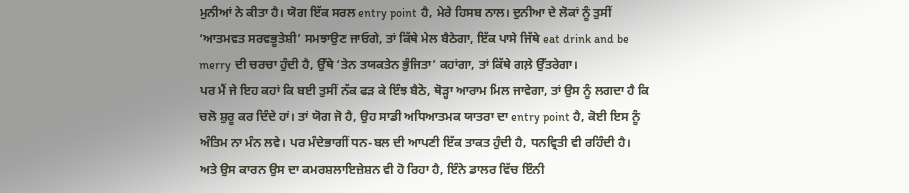ਮੁਨੀਆਂ ਨੇ ਕੀਤਾ ਹੈ। ਯੋਗ ਇੱਕ ਸਰਲ entry point ਹੈ, ਮੇਰੇ ਹਿਸਬ ਨਾਲ। ਦੁਨੀਆ ਦੇ ਲੋਕਾਂ ਨੂੰ ਤੁਸੀਂ ‘ਆਤਮਵਤ ਸਰਵਭੂਤੇਸ਼ੀ’ ਸਮਝਾਉਣ ਜਾਓਗੇ, ਤਾਂ ਕਿੱਥੇ ਮੇਲ ਬੈਠੇਗਾ, ਇੱਕ ਪਾਸੇ ਜਿੱਥੇ eat drink and be merry ਦੀ ਚਰਚਾ ਹੁੰਦੀ ਹੈ, ਉੱਥੇ ‘ਤੇਨ ਤਯਕਤੇਨ ਭੁੰਜਿਤਾ’ ਕਹਾਂਗਾ, ਤਾਂ ਕਿੱਥੇ ਗਲ਼ੇ ਉੱਤਰੇਗਾ।
ਪਰ ਮੈਂ ਜੇ ਇਹ ਕਹਾਂ ਕਿ ਬਈ ਤੁਸੀਂ ਨੱਕ ਫੜ ਕੇ ਇੰਝ ਬੈਠੋ, ਥੋੜ੍ਹਾ ਆਰਾਮ ਮਿਲ ਜਾਵੇਗਾ, ਤਾਂ ਉਸ ਨੂੰ ਲਗਦਾ ਹੈ ਕਿ ਚਲੋ ਸ਼ੁਰੂ ਕਰ ਦਿੰਦੇ ਹਾਂ। ਤਾਂ ਯੋਗ ਜੋ ਹੈ, ਉਹ ਸਾਡੀ ਅਧਿਆਤਮਕ ਯਾਤਰਾ ਦਾ entry point ਹੈ, ਕੋਈ ਇਸ ਨੂੰ ਅੰਤਿਮ ਨਾ ਮੰਨ ਲਵੇ। ਪਰ ਮੰਦੇਭਾਗੀਂ ਧਨ-ਬਲ ਦੀ ਆਪਣੀ ਇੱਕ ਤਾਕਤ ਹੁੰਦੀ ਹੈ, ਧਨਵ੍ਰਿਤੀ ਵੀ ਰਹਿੰਦੀ ਹੈ। ਅਤੇ ਉਸ ਕਾਰਨ ਉਸ ਦਾ ਕਮਰਸ਼ਲਾਇਜ਼ੇਸ਼ਨ ਵੀ ਹੋ ਰਿਹਾ ਹੈ, ਇੰਨੇ ਡਾਲਰ ਵਿੱਚ ਇੰਨੀ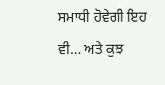ਸਮਾਧੀ ਹੋਵੇਗੀ ਇਹ ਵੀ… ਅਤੇ ਕੁਝ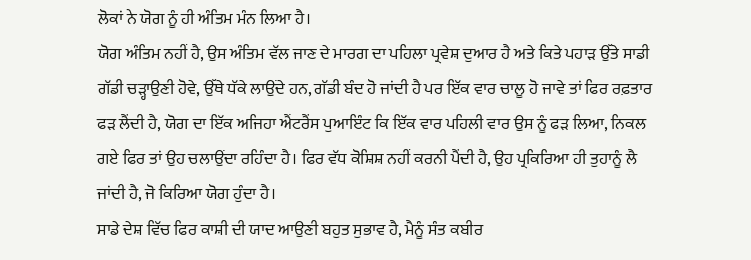ਲੋਕਾਂ ਨੇ ਯੋਗ ਨੂੰ ਹੀ ਅੰਤਿਮ ਮੰਨ ਲਿਆ ਹੈ।
ਯੋਗ ਅੰਤਿਮ ਨਹੀਂ ਹੈ, ਉਸ ਅੰਤਿਮ ਵੱਲ ਜਾਣ ਦੇ ਮਾਰਗ ਦਾ ਪਹਿਲਾ ਪ੍ਰਵੇਸ਼ ਦੁਆਰ ਹੈ ਅਤੇ ਕਿਤੇ ਪਹਾੜ ਉੱਤੇ ਸਾਡੀ ਗੱਡੀ ਚੜ੍ਹਾਉਣੀ ਹੋਵੇ, ਉੱਥੇ ਧੱਕੇ ਲਾਉਂਦੇ ਹਨ, ਗੱਡੀ ਬੰਦ ਹੋ ਜਾਂਦੀ ਹੈ ਪਰ ਇੱਕ ਵਾਰ ਚਾਲੂ ਹੋ ਜਾਵੇ ਤਾਂ ਫਿਰ ਰਫ਼ਤਾਰ ਫੜ ਲੈਂਦੀ ਹੈ, ਯੋਗ ਦਾ ਇੱਕ ਅਜਿਹਾ ਐਂਟਰੈਂਸ ਪੁਆਇੰਟ ਕਿ ਇੱਕ ਵਾਰ ਪਹਿਲੀ ਵਾਰ ਉਸ ਨੂੰ ਫੜ ਲਿਆ, ਨਿਕਲ ਗਏ ਫਿਰ ਤਾਂ ਉਹ ਚਲਾਉਂਦਾ ਰਹਿੰਦਾ ਹੈ। ਫਿਰ ਵੱਧ ਕੋਸ਼ਿਸ਼ ਨਹੀਂ ਕਰਨੀ ਪੈਂਦੀ ਹੈ, ਉਹ ਪ੍ਰਕਿਰਿਆ ਹੀ ਤੁਹਾਨੂੰ ਲੈ ਜਾਂਦੀ ਹੈ, ਜੋ ਕਿਰਿਆ ਯੋਗ ਹੁੰਦਾ ਹੈ।
ਸਾਡੇ ਦੇਸ਼ ਵਿੱਚ ਫਿਰ ਕਾਸ਼ੀ ਦੀ ਯਾਦ ਆਉਣੀ ਬਹੁਤ ਸੁਭਾਵ ਹੈ, ਮੈਨੂੰ ਸੰਤ ਕਬੀਰ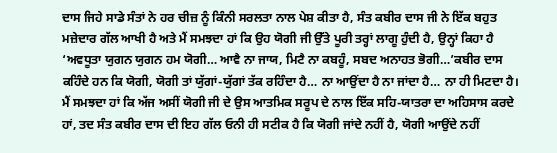ਦਾਸ ਜਿਹੇ ਸਾਡੇ ਸੰਤਾਂ ਨੇ ਹਰ ਚੀਜ਼ ਨੂੰ ਕਿੰਨੀ ਸਰਲਤਾ ਨਾਲ ਪੇਸ਼ ਕੀਤਾ ਹੈ, ਸੰਤ ਕਬੀਰ ਦਾਸ ਜੀ ਨੇ ਇੱਕ ਬਹੁਤ ਮਜ਼ੇਦਾਰ ਗੱਲ ਆਖੀ ਹੈ ਅਤੇ ਮੈਂ ਸਮਝਦਾ ਹਾਂ ਕਿ ਉਹ ਯੋਗੀ ਜੀ ਉੱਤੇ ਪੂਰੀ ਤਰ੍ਹਾਂ ਲਾਗੂ ਹੁੰਦੀ ਹੈ, ਉਨ੍ਹਾਂ ਕਿਹਾ ਹੈ ‘ਅਵਧੂਤਾ ਯੁਗਨ ਯੁਗਨ ਹਮ ਯੋਗੀ… ਆਵੈ ਨਾ ਜਾਯ, ਮਿਟੈ ਨਾ ਕਬਹੂੰ, ਸਬਦ ਅਨਾਹਤ ਭੋਗੀ…’ਕਬੀਰ ਦਾਸ ਕਹਿੰਦੇ ਹਨ ਕਿ ਯੋਗੀ, ਯੋਗੀ ਤਾਂ ਯੁੱਗਾਂ-ਯੁੱਗਾਂ ਤੱਕ ਰਹਿੰਦਾ ਹੈ… ਨਾ ਆਉਂਦਾ ਹੈ ਨਾ ਜਾਂਦਾ ਹੈ… ਨਾ ਹੀ ਮਿਟਦਾ ਹੈ। ਮੈਂ ਸਮਝਦਾ ਹਾਂ ਕਿ ਅੱਜ ਅਸੀਂ ਯੋਗੀ ਜੀ ਦੇ ਉਸ ਆਤਮਿਕ ਸਰੂਪ ਦੇ ਨਾਲ ਇੱਕ ਸਹਿ-ਯਾਤਰਾ ਦਾ ਅਹਿਸਾਸ ਕਰਦੇ ਹਾਂ, ਤਦ ਸੰਤ ਕਬੀਰ ਦਾਸ ਦੀ ਇਹ ਗੱਲ ਓਨੀ ਹੀ ਸਟੀਕ ਹੈ ਕਿ ਯੋਗੀ ਜਾਂਦੇ ਨਹੀਂ ਹੈ, ਯੋਗੀ ਆਉਂਦੇ ਨਹੀਂ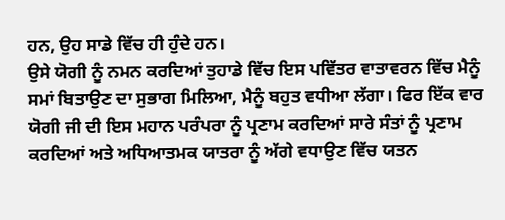ਹਨ, ਉਹ ਸਾਡੇ ਵਿੱਚ ਹੀ ਹੁੰਦੇ ਹਨ।
ਉਸੇ ਯੋਗੀ ਨੂੰ ਨਮਨ ਕਰਦਿਆਂ ਤੁਹਾਡੇ ਵਿੱਚ ਇਸ ਪਵਿੱਤਰ ਵਾਤਾਵਰਨ ਵਿੱਚ ਮੈਨੂੰ ਸਮਾਂ ਬਿਤਾਉਣ ਦਾ ਸੁਭਾਗ ਮਿਲਿਆ, ਮੈਨੂੰ ਬਹੁਤ ਵਧੀਆ ਲੱਗਾ। ਫਿਰ ਇੱਕ ਵਾਰ ਯੋਗੀ ਜੀ ਦੀ ਇਸ ਮਹਾਨ ਪਰੰਪਰਾ ਨੂੰ ਪ੍ਰਣਾਮ ਕਰਦਿਆਂ ਸਾਰੇ ਸੰਤਾਂ ਨੂੰ ਪ੍ਰਣਾਮ ਕਰਦਿਆਂ ਅਤੇ ਅਧਿਆਤਮਕ ਯਾਤਰਾ ਨੂੰ ਅੱਗੇ ਵਧਾਉਣ ਵਿੱਚ ਯਤਨ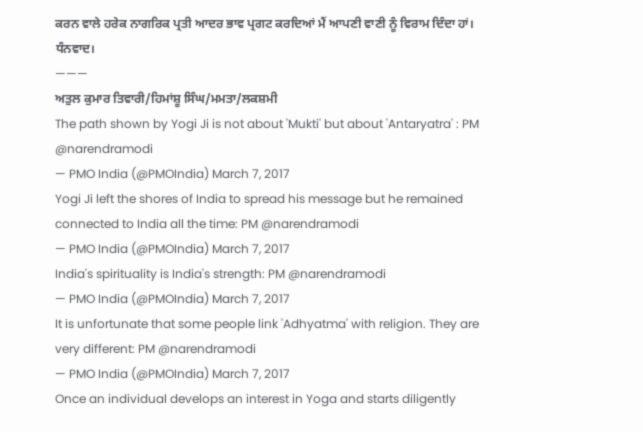ਕਰਨ ਵਾਲੇ ਹਰੇਕ ਨਾਗਰਿਕ ਪ੍ਰਤੀ ਆਦਰ ਭਾਵ ਪ੍ਰਗਟ ਕਰਦਿਆਂ ਮੈਂ ਆਪਣੀ ਵਾਣੀ ਨੂੰ ਵਿਰਾਮ ਦਿੰਦਾ ਹਾਂ। ਧੰਨਵਾਦ।
———
ਅਤੁਲ ਕੁਮਾਰ ਤਿਵਾਰੀ/ਹਿਮਾਂਸ਼ੂ ਸਿੰਘ/ਮਮਤਾ/ਲਕਸ਼ਮੀ
The path shown by Yogi Ji is not about 'Mukti' but about 'Antaryatra' : PM @narendramodi
— PMO India (@PMOIndia) March 7, 2017
Yogi Ji left the shores of India to spread his message but he remained connected to India all the time: PM @narendramodi
— PMO India (@PMOIndia) March 7, 2017
India's spirituality is India's strength: PM @narendramodi
— PMO India (@PMOIndia) March 7, 2017
It is unfortunate that some people link 'Adhyatma' with religion. They are very different: PM @narendramodi
— PMO India (@PMOIndia) March 7, 2017
Once an individual develops an interest in Yoga and starts diligently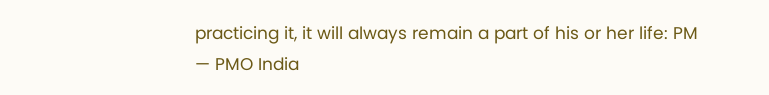practicing it, it will always remain a part of his or her life: PM
— PMO India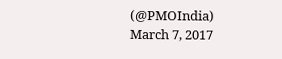(@PMOIndia) March 7, 2017